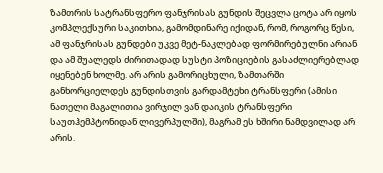ზამთრის სატრანსფერო ფანჯრისას გუნდის შეცვლა ცოტა არ იყოს კომპლექსური საკითხია, გამომდინარე იქიდან, რომ, როგორც წესი, ამ ფანჯრისას გუნდები უკვე მეტ-ნაკლებად ფორმირებულნი არიან და ამ შუალედს ძირითადად სუსტი პოზიციების გასაძლიერებლად იყენებენ ხოლმე. არ არის გამორიცხული, ზამთარში განხორციელდეს გუნდისთვის გარდამტეხი ტრანსფერი (ამისი ნათელი მაგალითია ვირჯილ ვან დაიკის ტრანსფერი საუთჰემპტონიდან ლივერპულში), მაგრამ ეს ხშირი ნამდვილად არ არის.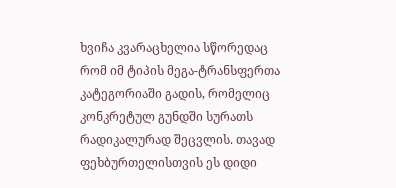ხვიჩა კვარაცხელია სწორედაც რომ იმ ტიპის მეგა-ტრანსფერთა კატეგორიაში გადის, რომელიც კონკრეტულ გუნდში სურათს რადიკალურად შეცვლის. თავად ფეხბურთელისთვის ეს დიდი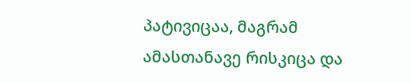პატივიცაა, მაგრამ ამასთანავე რისკიცა და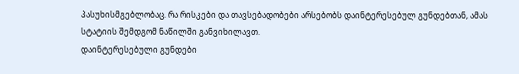პასუხისმგებლობაც. რა რისკები და თავსებადობები არსებობს დაინტერესებულ გუნდებთან, ამას სტატიის შემდგომ ნაწილში განვიხილავთ.
დაინტერესებული გუნდები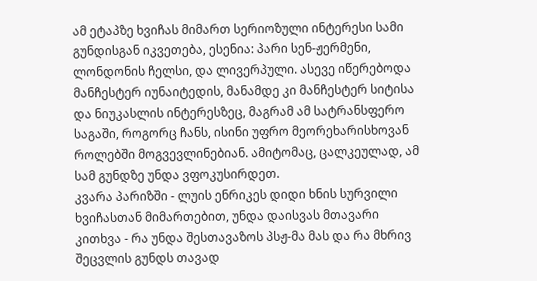ამ ეტაპზე ხვიჩას მიმართ სერიოზული ინტერესი სამი გუნდისგან იკვეთება, ესენია: პარი სენ-ჟერმენი, ლონდონის ჩელსი, და ლივერპული. ასევე იწერებოდა მანჩესტერ იუნაიტედის, მანამდე კი მანჩესტერ სიტისა და ნიუკასლის ინტერესზეც, მაგრამ ამ სატრანსფერო საგაში, როგორც ჩანს, ისინი უფრო მეორეხარისხოვან როლებში მოგვევლინებიან. ამიტომაც, ცალკეულად, ამ სამ გუნდზე უნდა ვფოკუსირდეთ.
კვარა პარიზში - ლუის ენრიკეს დიდი ხნის სურვილი
ხვიჩასთან მიმართებით, უნდა დაისვას მთავარი კითხვა - რა უნდა შესთავაზოს პსჟ-მა მას და რა მხრივ შეცვლის გუნდს თავად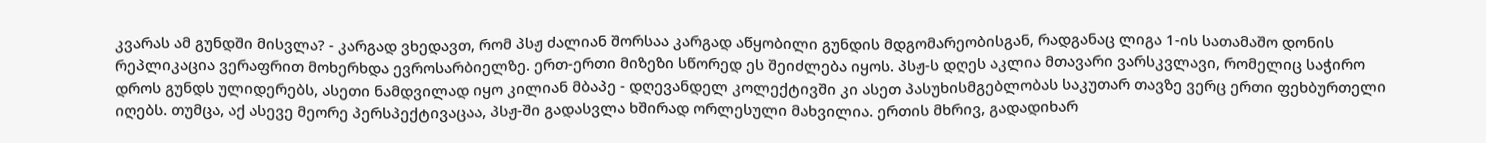კვარას ამ გუნდში მისვლა? - კარგად ვხედავთ, რომ პსჟ ძალიან შორსაა კარგად აწყობილი გუნდის მდგომარეობისგან, რადგანაც ლიგა 1-ის სათამაშო დონის რეპლიკაცია ვერაფრით მოხერხდა ევროსარბიელზე. ერთ-ერთი მიზეზი სწორედ ეს შეიძლება იყოს. პსჟ-ს დღეს აკლია მთავარი ვარსკვლავი, რომელიც საჭირო დროს გუნდს ულიდერებს, ასეთი ნამდვილად იყო კილიან მბაპე - დღევანდელ კოლექტივში კი ასეთ პასუხისმგებლობას საკუთარ თავზე ვერც ერთი ფეხბურთელი იღებს. თუმცა, აქ ასევე მეორე პერსპექტივაცაა, პსჟ-ში გადასვლა ხშირად ორლესული მახვილია. ერთის მხრივ, გადადიხარ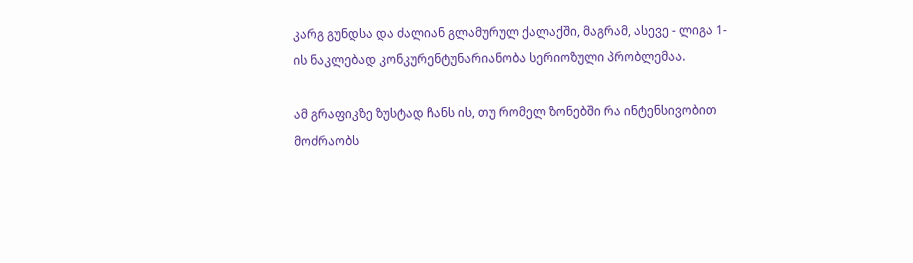კარგ გუნდსა და ძალიან გლამურულ ქალაქში, მაგრამ, ასევე - ლიგა 1-ის ნაკლებად კონკურენტუნარიანობა სერიოზული პრობლემაა.

ამ გრაფიკზე ზუსტად ჩანს ის, თუ რომელ ზონებში რა ინტენსივობით მოძრაობს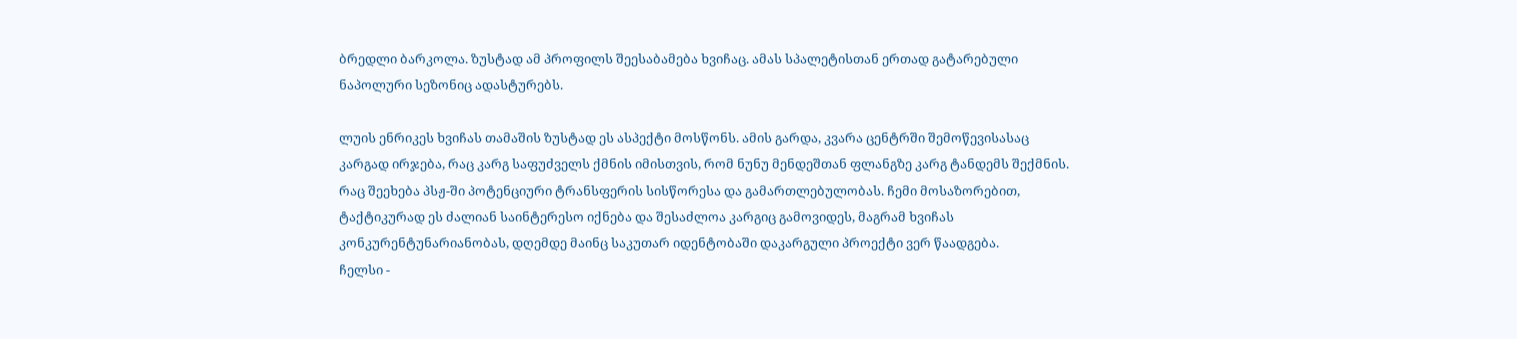ბრედლი ბარკოლა. ზუსტად ამ პროფილს შეესაბამება ხვიჩაც. ამას სპალეტისთან ერთად გატარებული ნაპოლური სეზონიც ადასტურებს.

ლუის ენრიკეს ხვიჩას თამაშის ზუსტად ეს ასპექტი მოსწონს. ამის გარდა, კვარა ცენტრში შემოწევისასაც კარგად ირჯება, რაც კარგ საფუძველს ქმნის იმისთვის, რომ ნუნუ მენდეშთან ფლანგზე კარგ ტანდემს შექმნის.
რაც შეეხება პსჟ-ში პოტენციური ტრანსფერის სისწორესა და გამართლებულობას. ჩემი მოსაზორებით, ტაქტიკურად ეს ძალიან საინტერესო იქნება და შესაძლოა კარგიც გამოვიდეს, მაგრამ ხვიჩას კონკურენტუნარიანობას, დღემდე მაინც საკუთარ იდენტობაში დაკარგული პროექტი ვერ წაადგება.
ჩელსი -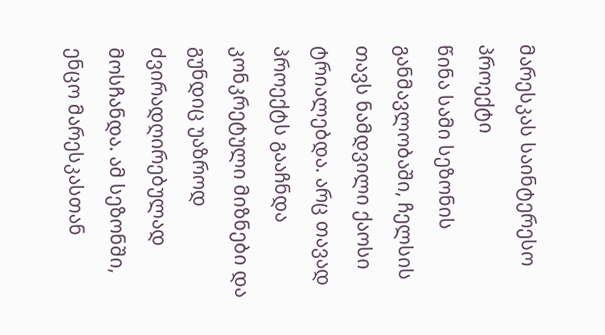მარესკას საინტერესო პროექტი
წინა სამი სეზონის განმავლობაში, ჩელსის თავს ნამდვილი ქაოსი ტრიალებდა. არც თავად პროექტს გააჩნდა კონკრეტული მიზნები და გუნდიც უაზროდ ძვირადღირებულად მოსჩანდა. ამ სეზონში, ენცო მარესკასთან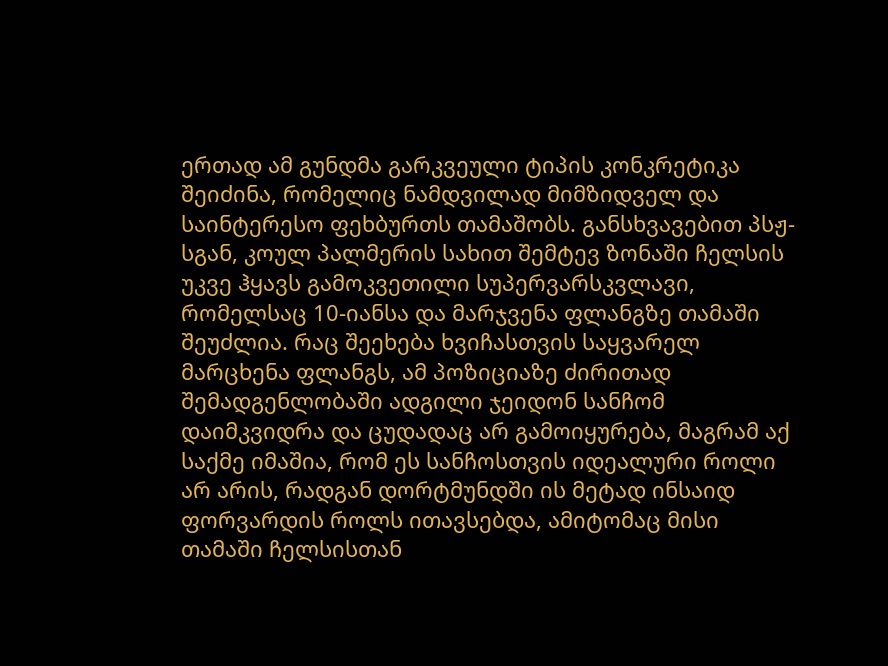ერთად ამ გუნდმა გარკვეული ტიპის კონკრეტიკა შეიძინა, რომელიც ნამდვილად მიმზიდველ და საინტერესო ფეხბურთს თამაშობს. განსხვავებით პსჟ-სგან, კოულ პალმერის სახით შემტევ ზონაში ჩელსის უკვე ჰყავს გამოკვეთილი სუპერვარსკვლავი, რომელსაც 10-იანსა და მარჯვენა ფლანგზე თამაში შეუძლია. რაც შეეხება ხვიჩასთვის საყვარელ მარცხენა ფლანგს, ამ პოზიციაზე ძირითად შემადგენლობაში ადგილი ჯეიდონ სანჩომ დაიმკვიდრა და ცუდადაც არ გამოიყურება, მაგრამ აქ საქმე იმაშია, რომ ეს სანჩოსთვის იდეალური როლი არ არის, რადგან დორტმუნდში ის მეტად ინსაიდ ფორვარდის როლს ითავსებდა, ამიტომაც მისი თამაში ჩელსისთან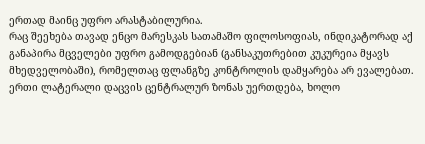ერთად მაინც უფრო არასტაბილურია.
რაც შეეხება თავად ენცო მარესკას სათამაშო ფილოსოფიას, ინდიკატორად აქ განაპირა მცველები უფრო გამოდგებიან (განსაკუთრებით კუკურეია მყავს მხედველობაში), რომელთაც ფლანგზე კონტროლის დამყარება არ ევალებათ. ერთი ლატერალი დაცვის ცენტრალურ ზონას უერთდება, ხოლო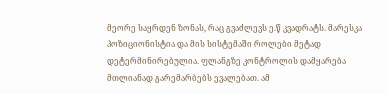მეორე საყრდენ ზონას, რაც გვაძლევს ე.წ კვადრატს. მარესკა პოზიციონისტია და მის სისტემაში როლები მეტად დეტერმინირებულია. ფლანგზე კონტროლის დამყარება მთლიანად გარემარბებს ევალებათ. ამ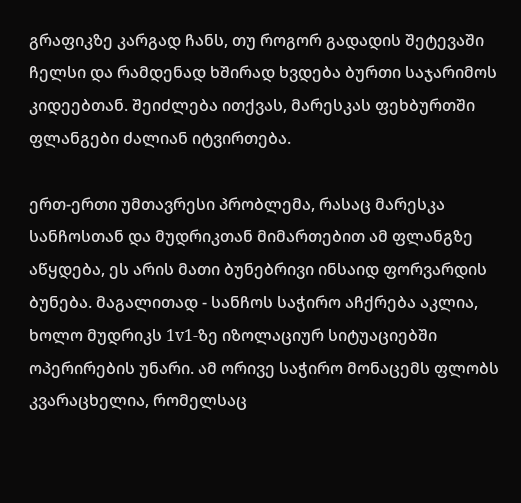გრაფიკზე კარგად ჩანს, თუ როგორ გადადის შეტევაში ჩელსი და რამდენად ხშირად ხვდება ბურთი საჯარიმოს კიდეებთან. შეიძლება ითქვას, მარესკას ფეხბურთში ფლანგები ძალიან იტვირთება.

ერთ-ერთი უმთავრესი პრობლემა, რასაც მარესკა სანჩოსთან და მუდრიკთან მიმართებით ამ ფლანგზე აწყდება, ეს არის მათი ბუნებრივი ინსაიდ ფორვარდის ბუნება. მაგალითად - სანჩოს საჭირო აჩქრება აკლია, ხოლო მუდრიკს 1v1-ზე იზოლაციურ სიტუაციებში ოპერირების უნარი. ამ ორივე საჭირო მონაცემს ფლობს კვარაცხელია, რომელსაც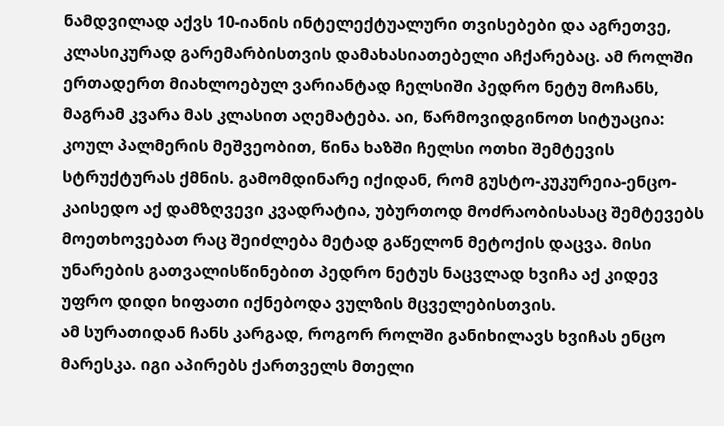ნამდვილად აქვს 10-იანის ინტელექტუალური თვისებები და აგრეთვე, კლასიკურად გარემარბისთვის დამახასიათებელი აჩქარებაც. ამ როლში ერთადერთ მიახლოებულ ვარიანტად ჩელსიში პედრო ნეტუ მოჩანს, მაგრამ კვარა მას კლასით აღემატება. აი, წარმოვიდგინოთ სიტუაცია:
კოულ პალმერის მეშვეობით, წინა ხაზში ჩელსი ოთხი შემტევის სტრუქტურას ქმნის. გამომდინარე იქიდან, რომ გუსტო-კუკურეია-ენცო-კაისედო აქ დამზღვევი კვადრატია, უბურთოდ მოძრაობისასაც შემტევებს მოეთხოვებათ რაც შეიძლება მეტად გაწელონ მეტოქის დაცვა. მისი უნარების გათვალისწინებით პედრო ნეტუს ნაცვლად ხვიჩა აქ კიდევ უფრო დიდი ხიფათი იქნებოდა ვულზის მცველებისთვის.
ამ სურათიდან ჩანს კარგად, როგორ როლში განიხილავს ხვიჩას ენცო მარესკა. იგი აპირებს ქართველს მთელი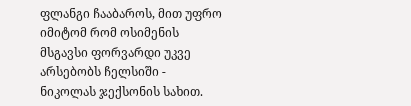ფლანგი ჩააბაროს, მით უფრო იმიტომ რომ ოსიმენის მსგავსი ფორვარდი უკვე არსებობს ჩელსიში - ნიკოლას ჯექსონის სახით.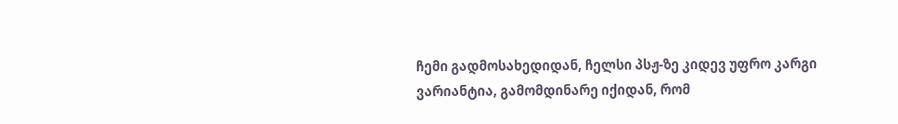ჩემი გადმოსახედიდან, ჩელსი პსჟ-ზე კიდევ უფრო კარგი ვარიანტია, გამომდინარე იქიდან, რომ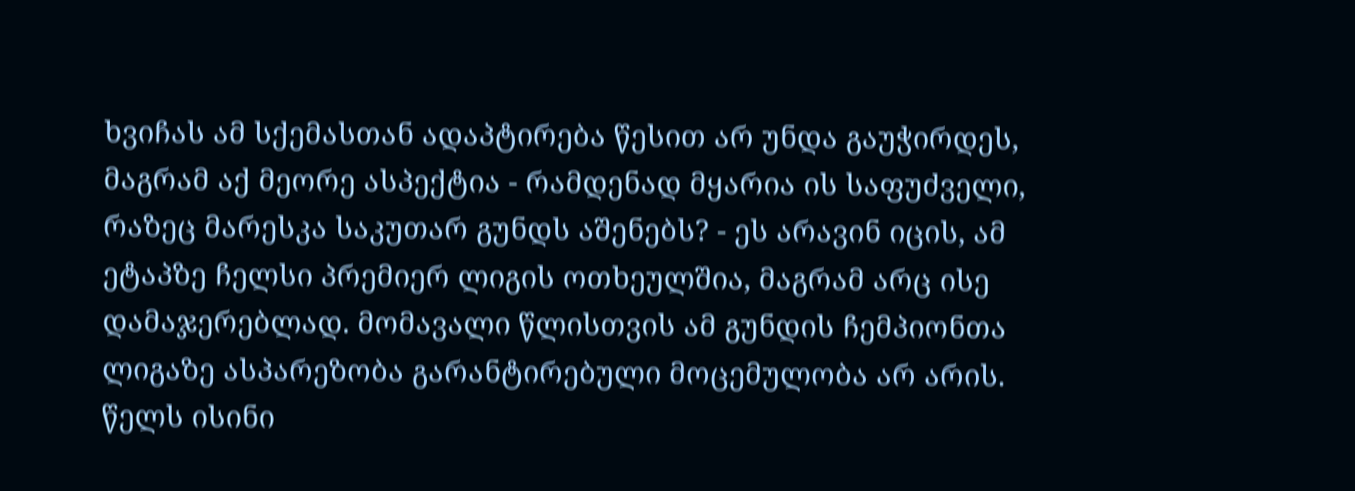ხვიჩას ამ სქემასთან ადაპტირება წესით არ უნდა გაუჭირდეს, მაგრამ აქ მეორე ასპექტია - რამდენად მყარია ის საფუძველი, რაზეც მარესკა საკუთარ გუნდს აშენებს? - ეს არავინ იცის, ამ ეტაპზე ჩელსი პრემიერ ლიგის ოთხეულშია, მაგრამ არც ისე დამაჯერებლად. მომავალი წლისთვის ამ გუნდის ჩემპიონთა ლიგაზე ასპარეზობა გარანტირებული მოცემულობა არ არის. წელს ისინი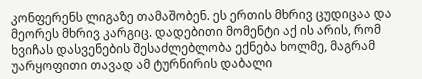კონფერენს ლიგაზე თამაშობენ. ეს ერთის მხრივ ცუდიცაა და მეორეს მხრივ კარგიც. დადებითი მომენტი აქ ის არის, რომ ხვიჩას დასვენების შესაძლებლობა ექნება ხოლმე, მაგრამ უარყოფითი თავად ამ ტურნირის დაბალი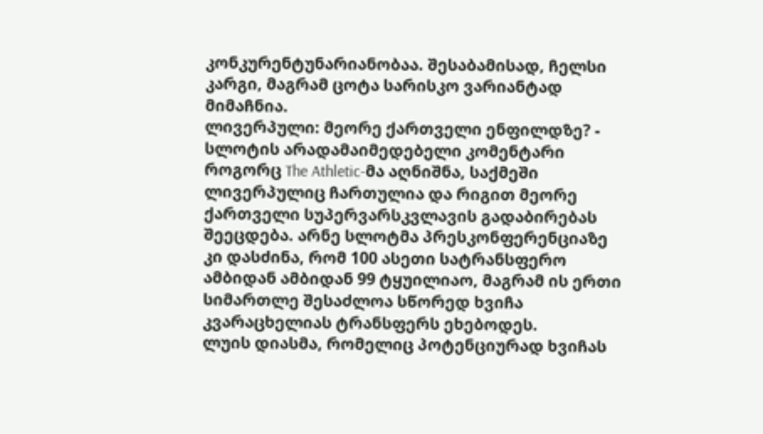კონკურენტუნარიანობაა. შესაბამისად, ჩელსი კარგი, მაგრამ ცოტა სარისკო ვარიანტად მიმაჩნია.
ლივერპული: მეორე ქართველი ენფილდზე? - სლოტის არადამაიმედებელი კომენტარი
როგორც The Athletic-მა აღნიშნა, საქმეში ლივერპულიც ჩართულია და რიგით მეორე ქართველი სუპერვარსკვლავის გადაბირებას შეეცდება. არნე სლოტმა პრესკონფერენციაზე კი დასძინა, რომ 100 ასეთი სატრანსფერო ამბიდან ამბიდან 99 ტყუილიაო, მაგრამ ის ერთი სიმართლე შესაძლოა სწორედ ხვიჩა კვარაცხელიას ტრანსფერს ეხებოდეს.
ლუის დიასმა, რომელიც პოტენციურად ხვიჩას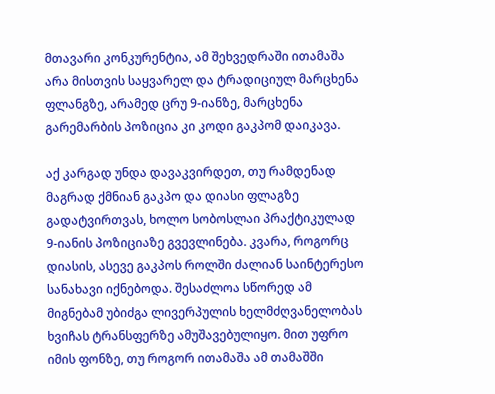მთავარი კონკურენტია, ამ შეხვედრაში ითამაშა არა მისთვის საყვარელ და ტრადიციულ მარცხენა ფლანგზე, არამედ ცრუ 9-იანზე, მარცხენა გარემარბის პოზიცია კი კოდი გაკპომ დაიკავა.

აქ კარგად უნდა დავაკვირდეთ, თუ რამდენად მაგრად ქმნიან გაკპო და დიასი ფლაგზე გადატვირთვას, ხოლო სობოსლაი პრაქტიკულად 9-იანის პოზიციაზე გვევლინება. კვარა, როგორც დიასის, ასევე გაკპოს როლში ძალიან საინტერესო სანახავი იქნებოდა. შესაძლოა სწორედ ამ მიგნებამ უბიძგა ლივერპულის ხელმძღვანელობას ხვიჩას ტრანსფერზე ამუშავებულიყო. მით უფრო იმის ფონზე, თუ როგორ ითამაშა ამ თამაშში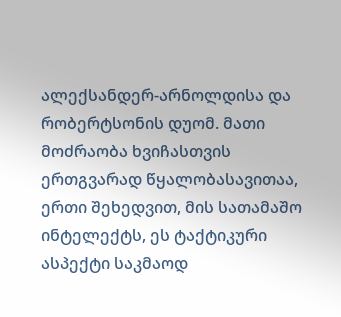ალექსანდერ-არნოლდისა და რობერტსონის დუომ. მათი მოძრაობა ხვიჩასთვის ერთგვარად წყალობასავითაა, ერთი შეხედვით, მის სათამაშო ინტელექტს, ეს ტაქტიკური ასპექტი საკმაოდ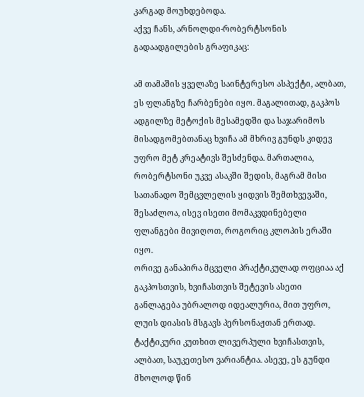კარგად მოუხდებოდა.
აქვე ჩანს, არნოლდი-რობერტსონის გადაადგილების გრაფიკაც:

ამ თამაშის ყველაზე საინტერესო ასპექტი, ალბათ, ეს ფლანგზე ჩარბენები იყო. მაგალითად, გაკპოს ადგილზე მეტოქის მესამედში და საჯარიმოს მისადგომებთანაც ხვიჩა ამ მხრივ გუნდს კიდევ უფრო მეტ კრეატივს შესძენდა. მართალია, რობერტსონი უკვე ასაკში შედის, მაგრამ მისი სათანადო შემცვლელის ყიდვის შემთხვევაში, შესაძლოა, ისევ ისეთი მომაკვდინებელი ფლანგები მივიღოთ, როგორიც კლოპის ერაში იყო.
ორივე განაპირა მცველი პრაქტიკულად ოფციაა აქ გაკპოსთვის, ხვიჩასთვის შეტევის ასეთი განლაგება უბრალოდ იდეალურია, მით უფრო, ლუის დიასის მსგავს პერსონაჟთან ერთად.
ტაქტიკური კუთხით ლივერპული ხვიჩასთვის, ალბათ, საუკეთესო ვარიანტია. ასევე, ეს გუნდი მხოლოდ წინ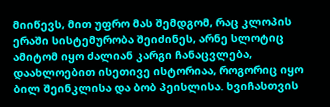მიიწევს, მით უფრო მას შემდგომ, რაც კლოპის ერაში სისტემურობა შეიძინეს, არნე სლოტიც ამიტომ იყო ძალიან კარგი ჩანაცვლება, დაახლოებით ისეთივე ისტორიაა, როგორიც იყო ბილ შეინკლისა და ბობ პეისლისა. ხვიჩასთვის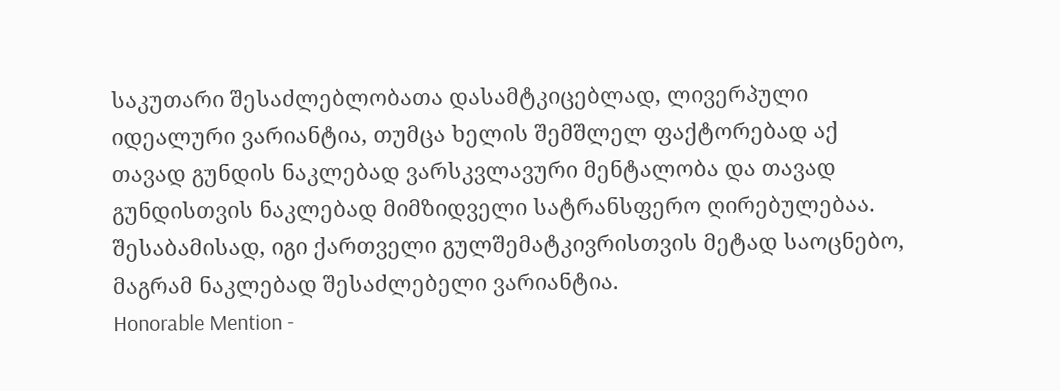საკუთარი შესაძლებლობათა დასამტკიცებლად, ლივერპული იდეალური ვარიანტია, თუმცა ხელის შემშლელ ფაქტორებად აქ თავად გუნდის ნაკლებად ვარსკვლავური მენტალობა და თავად გუნდისთვის ნაკლებად მიმზიდველი სატრანსფერო ღირებულებაა. შესაბამისად, იგი ქართველი გულშემატკივრისთვის მეტად საოცნებო, მაგრამ ნაკლებად შესაძლებელი ვარიანტია.
Honorable Mention -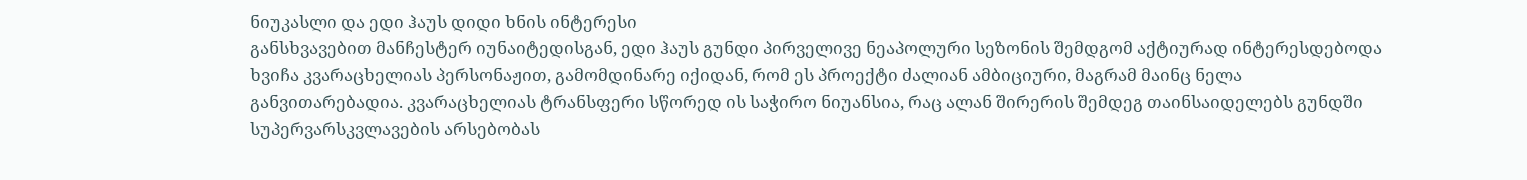ნიუკასლი და ედი ჰაუს დიდი ხნის ინტერესი
განსხვავებით მანჩესტერ იუნაიტედისგან, ედი ჰაუს გუნდი პირველივე ნეაპოლური სეზონის შემდგომ აქტიურად ინტერესდებოდა ხვიჩა კვარაცხელიას პერსონაჟით, გამომდინარე იქიდან, რომ ეს პროექტი ძალიან ამბიციური, მაგრამ მაინც ნელა განვითარებადია. კვარაცხელიას ტრანსფერი სწორედ ის საჭირო ნიუანსია, რაც ალან შირერის შემდეგ თაინსაიდელებს გუნდში სუპერვარსკვლავების არსებობას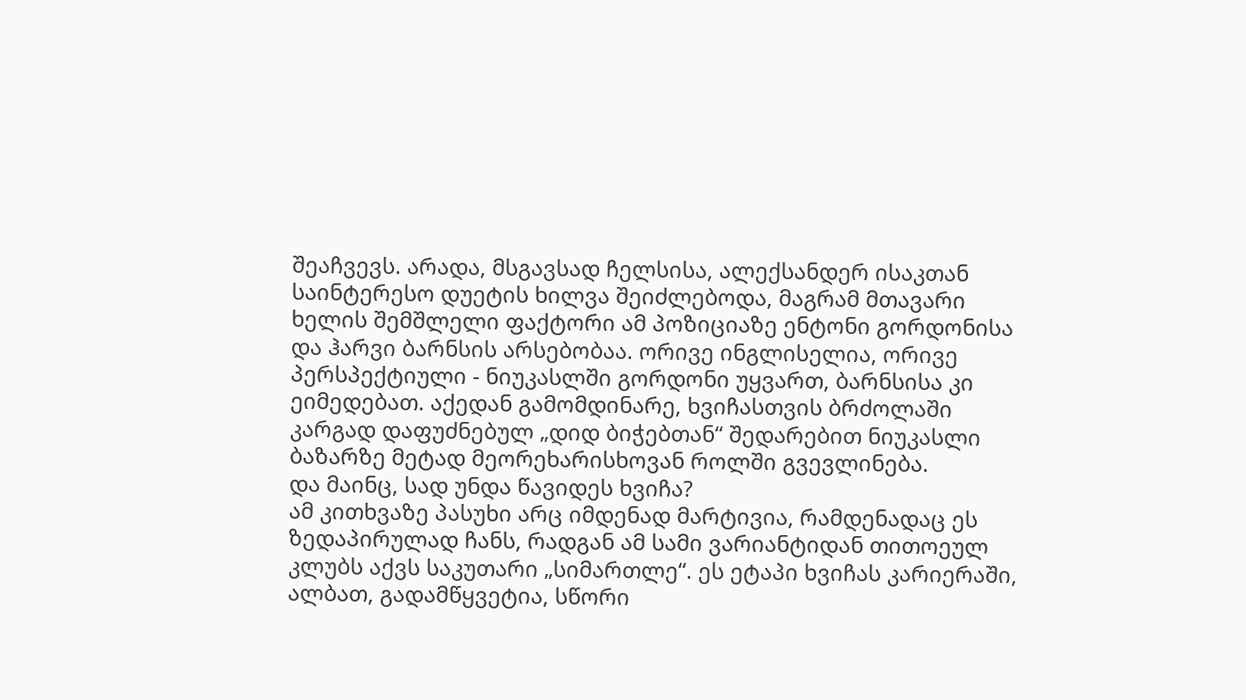შეაჩვევს. არადა, მსგავსად ჩელსისა, ალექსანდერ ისაკთან საინტერესო დუეტის ხილვა შეიძლებოდა, მაგრამ მთავარი ხელის შემშლელი ფაქტორი ამ პოზიციაზე ენტონი გორდონისა და ჰარვი ბარნსის არსებობაა. ორივე ინგლისელია, ორივე პერსპექტიული - ნიუკასლში გორდონი უყვართ, ბარნსისა კი ეიმედებათ. აქედან გამომდინარე, ხვიჩასთვის ბრძოლაში კარგად დაფუძნებულ „დიდ ბიჭებთან“ შედარებით ნიუკასლი ბაზარზე მეტად მეორეხარისხოვან როლში გვევლინება.
და მაინც, სად უნდა წავიდეს ხვიჩა?
ამ კითხვაზე პასუხი არც იმდენად მარტივია, რამდენადაც ეს ზედაპირულად ჩანს, რადგან ამ სამი ვარიანტიდან თითოეულ კლუბს აქვს საკუთარი „სიმართლე“. ეს ეტაპი ხვიჩას კარიერაში, ალბათ, გადამწყვეტია, სწორი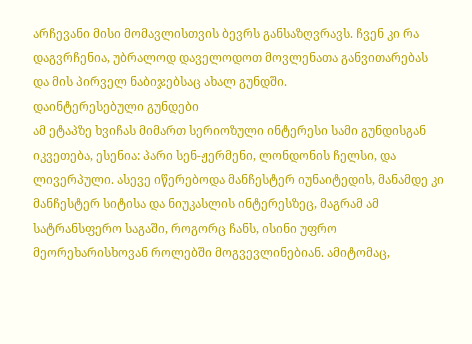არჩევანი მისი მომავლისთვის ბევრს განსაზღვრავს. ჩვენ კი რა დაგვრჩენია, უბრალოდ დაველოდოთ მოვლენათა განვითარებას და მის პირველ ნაბიჯებსაც ახალ გუნდში.
დაინტერესებული გუნდები
ამ ეტაპზე ხვიჩას მიმართ სერიოზული ინტერესი სამი გუნდისგან იკვეთება, ესენია: პარი სენ-ჟერმენი, ლონდონის ჩელსი, და ლივერპული. ასევე იწერებოდა მანჩესტერ იუნაიტედის, მანამდე კი მანჩესტერ სიტისა და ნიუკასლის ინტერესზეც, მაგრამ ამ სატრანსფერო საგაში, როგორც ჩანს, ისინი უფრო მეორეხარისხოვან როლებში მოგვევლინებიან. ამიტომაც,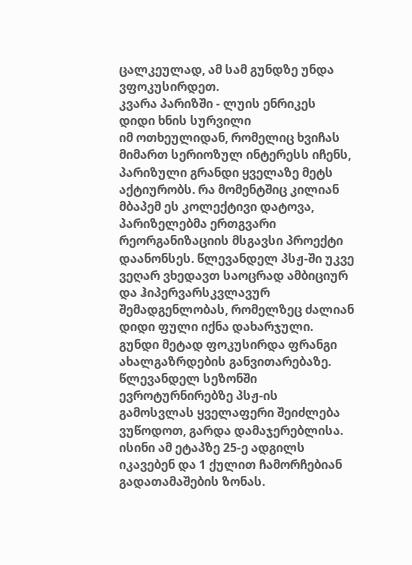ცალკეულად, ამ სამ გუნდზე უნდა ვფოკუსირდეთ.
კვარა პარიზში - ლუის ენრიკეს დიდი ხნის სურვილი
იმ ოთხეულიდან, რომელიც ხვიჩას მიმართ სერიოზულ ინტერესს იჩენს, პარიზული გრანდი ყველაზე მეტს აქტიურობს. რა მომენტშიც კილიან მბაპემ ეს კოლექტივი დატოვა, პარიზელებმა ერთგვარი რეორგანიზაციის მსგავსი პროექტი დაანონსეს. წლევანდელ პსჟ-ში უკვე ვეღარ ვხედავთ საოცრად ამბიციურ და ჰიპერვარსკვლავურ შემადგენლობას, რომელზეც ძალიან დიდი ფული იქნა დახარჯული. გუნდი მეტად ფოკუსირდა ფრანგი ახალგაზრდების განვითარებაზე. წლევანდელ სეზონში ევროტურნირებზე პსჟ-ის გამოსვლას ყველაფერი შეიძლება ვუწოდოთ, გარდა დამაჯერებლისა. ისინი ამ ეტაპზე 25-ე ადგილს იკავებენ და 1 ქულით ჩამორჩებიან გადათამაშების ზონას.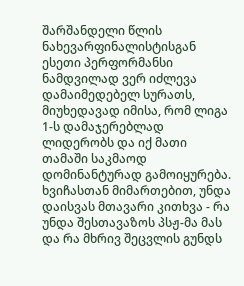შარშანდელი წლის ნახევარფინალისტისგან ესეთი პერფორმანსი ნამდვილად ვერ იძლევა დამაიმედებელ სურათს, მიუხედავად იმისა, რომ ლიგა 1-ს დამაჯერებლად ლიდერობს და იქ მათი თამაში საკმაოდ დომინანტურად გამოიყურება.
ხვიჩასთან მიმართებით, უნდა დაისვას მთავარი კითხვა - რა უნდა შესთავაზოს პსჟ-მა მას და რა მხრივ შეცვლის გუნდს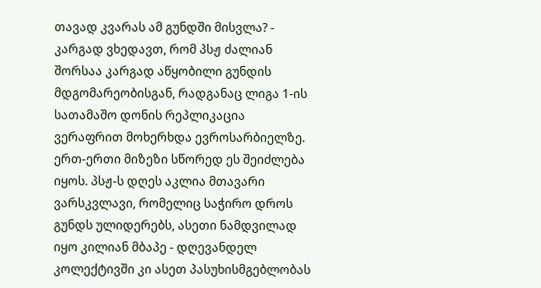თავად კვარას ამ გუნდში მისვლა? - კარგად ვხედავთ, რომ პსჟ ძალიან შორსაა კარგად აწყობილი გუნდის მდგომარეობისგან, რადგანაც ლიგა 1-ის სათამაშო დონის რეპლიკაცია ვერაფრით მოხერხდა ევროსარბიელზე. ერთ-ერთი მიზეზი სწორედ ეს შეიძლება იყოს. პსჟ-ს დღეს აკლია მთავარი ვარსკვლავი, რომელიც საჭირო დროს გუნდს ულიდერებს, ასეთი ნამდვილად იყო კილიან მბაპე - დღევანდელ კოლექტივში კი ასეთ პასუხისმგებლობას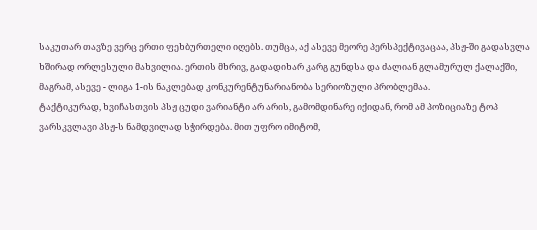საკუთარ თავზე ვერც ერთი ფეხბურთელი იღებს. თუმცა, აქ ასევე მეორე პერსპექტივაცაა, პსჟ-ში გადასვლა ხშირად ორლესული მახვილია. ერთის მხრივ, გადადიხარ კარგ გუნდსა და ძალიან გლამურულ ქალაქში, მაგრამ, ასევე - ლიგა 1-ის ნაკლებად კონკურენტუნარიანობა სერიოზული პრობლემაა.
ტაქტიკურად, ხვიჩასთვის პსჟ ცუდი ვარიანტი არ არის, გამომდინარე იქიდან, რომ ამ პოზიციაზე ტოპ ვარსკვლავი პსჟ-ს ნამდვილად სჭირდება. მით უფრო იმიტომ,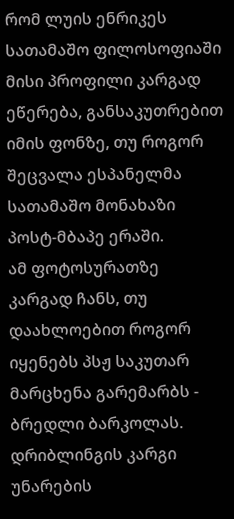რომ ლუის ენრიკეს სათამაშო ფილოსოფიაში მისი პროფილი კარგად ეწერება, განსაკუთრებით იმის ფონზე, თუ როგორ შეცვალა ესპანელმა სათამაშო მონახაზი პოსტ-მბაპე ერაში.
ამ ფოტოსურათზე კარგად ჩანს, თუ დაახლოებით როგორ იყენებს პსჟ საკუთარ მარცხენა გარემარბს - ბრედლი ბარკოლას. დრიბლინგის კარგი უნარების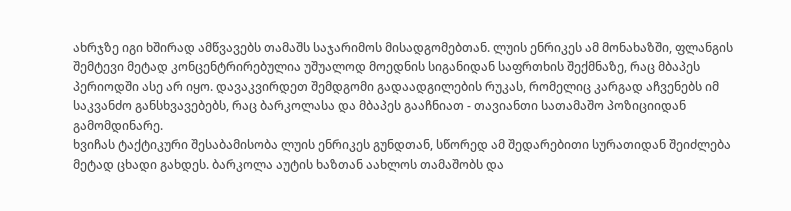ახრჯზე იგი ხშირად ამწვავებს თამაშს საჯარიმოს მისადგომებთან. ლუის ენრიკეს ამ მონახაზში, ფლანგის შემტევი მეტად კონცენტრირებულია უშუალოდ მოედნის სიგანიდან საფრთხის შექმნაზე, რაც მბაპეს პერიოდში ასე არ იყო. დავაკვირდეთ შემდგომი გადაადგილების რუკას, რომელიც კარგად აჩვენებს იმ საკვანძო განსხვავებებს, რაც ბარკოლასა და მბაპეს გააჩნიათ - თავიანთი სათამაშო პოზიციიდან გამომდინარე.
ხვიჩას ტაქტიკური შესაბამისობა ლუის ენრიკეს გუნდთან, სწორედ ამ შედარებითი სურათიდან შეიძლება მეტად ცხადი გახდეს. ბარკოლა აუტის ხაზთან აახლოს თამაშობს და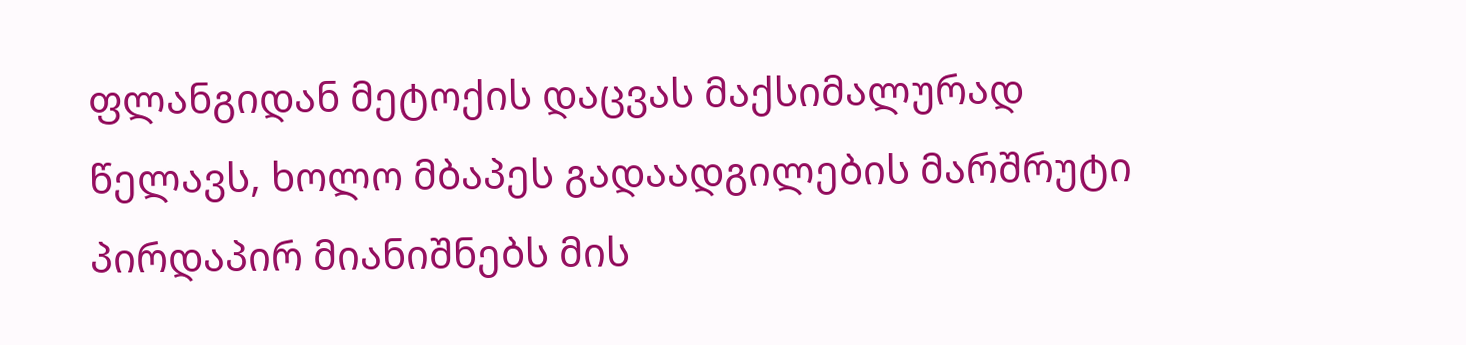ფლანგიდან მეტოქის დაცვას მაქსიმალურად წელავს, ხოლო მბაპეს გადაადგილების მარშრუტი პირდაპირ მიანიშნებს მის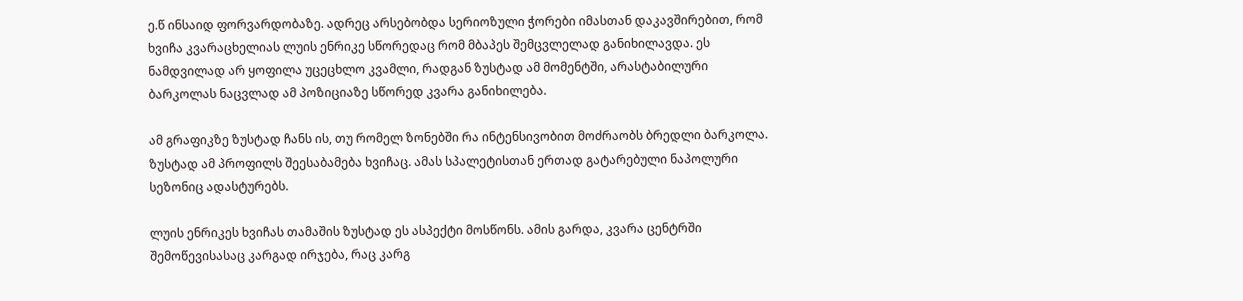ე.წ ინსაიდ ფორვარდობაზე. ადრეც არსებობდა სერიოზული ჭორები იმასთან დაკავშირებით, რომ ხვიჩა კვარაცხელიას ლუის ენრიკე სწორედაც რომ მბაპეს შემცვლელად განიხილავდა. ეს ნამდვილად არ ყოფილა უცეცხლო კვამლი, რადგან ზუსტად ამ მომენტში, არასტაბილური ბარკოლას ნაცვლად ამ პოზიციაზე სწორედ კვარა განიხილება.

ამ გრაფიკზე ზუსტად ჩანს ის, თუ რომელ ზონებში რა ინტენსივობით მოძრაობს ბრედლი ბარკოლა. ზუსტად ამ პროფილს შეესაბამება ხვიჩაც. ამას სპალეტისთან ერთად გატარებული ნაპოლური სეზონიც ადასტურებს.

ლუის ენრიკეს ხვიჩას თამაშის ზუსტად ეს ასპექტი მოსწონს. ამის გარდა, კვარა ცენტრში შემოწევისასაც კარგად ირჯება, რაც კარგ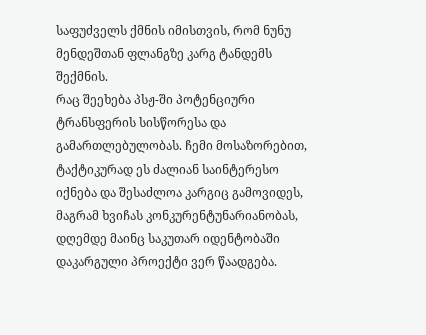საფუძველს ქმნის იმისთვის, რომ ნუნუ მენდეშთან ფლანგზე კარგ ტანდემს შექმნის.
რაც შეეხება პსჟ-ში პოტენციური ტრანსფერის სისწორესა და გამართლებულობას. ჩემი მოსაზორებით, ტაქტიკურად ეს ძალიან საინტერესო იქნება და შესაძლოა კარგიც გამოვიდეს, მაგრამ ხვიჩას კონკურენტუნარიანობას, დღემდე მაინც საკუთარ იდენტობაში დაკარგული პროექტი ვერ წაადგება.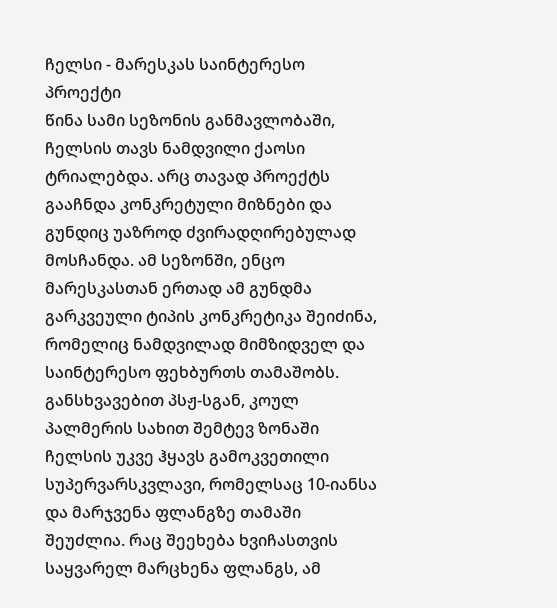ჩელსი - მარესკას საინტერესო პროექტი
წინა სამი სეზონის განმავლობაში, ჩელსის თავს ნამდვილი ქაოსი ტრიალებდა. არც თავად პროექტს გააჩნდა კონკრეტული მიზნები და გუნდიც უაზროდ ძვირადღირებულად მოსჩანდა. ამ სეზონში, ენცო მარესკასთან ერთად ამ გუნდმა გარკვეული ტიპის კონკრეტიკა შეიძინა, რომელიც ნამდვილად მიმზიდველ და საინტერესო ფეხბურთს თამაშობს. განსხვავებით პსჟ-სგან, კოულ პალმერის სახით შემტევ ზონაში ჩელსის უკვე ჰყავს გამოკვეთილი სუპერვარსკვლავი, რომელსაც 10-იანსა და მარჯვენა ფლანგზე თამაში შეუძლია. რაც შეეხება ხვიჩასთვის საყვარელ მარცხენა ფლანგს, ამ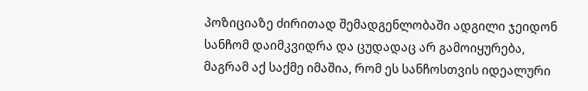პოზიციაზე ძირითად შემადგენლობაში ადგილი ჯეიდონ სანჩომ დაიმკვიდრა და ცუდადაც არ გამოიყურება, მაგრამ აქ საქმე იმაშია, რომ ეს სანჩოსთვის იდეალური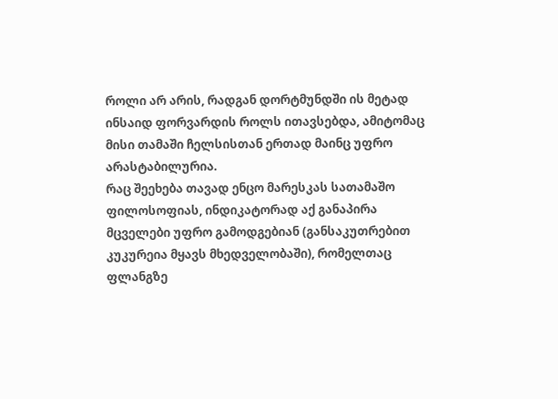როლი არ არის, რადგან დორტმუნდში ის მეტად ინსაიდ ფორვარდის როლს ითავსებდა, ამიტომაც მისი თამაში ჩელსისთან ერთად მაინც უფრო არასტაბილურია.
რაც შეეხება თავად ენცო მარესკას სათამაშო ფილოსოფიას, ინდიკატორად აქ განაპირა მცველები უფრო გამოდგებიან (განსაკუთრებით კუკურეია მყავს მხედველობაში), რომელთაც ფლანგზე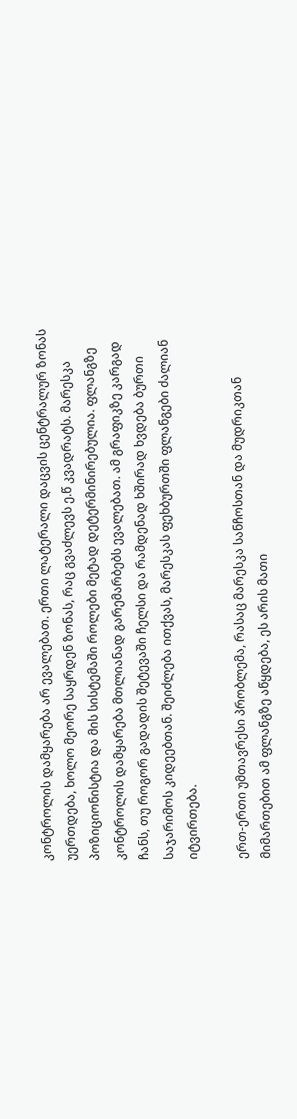კონტროლის დამყარება არ ევალებათ. ერთი ლატერალი დაცვის ცენტრალურ ზონას უერთდება, ხოლო მეორე საყრდენ ზონას, რაც გვაძლევს ე.წ კვადრატს. მარესკა პოზიციონისტია და მის სისტემაში როლები მეტად დეტერმინირებულია. ფლანგზე კონტროლის დამყარება მთლიანად გარემარბებს ევალებათ. ამ გრაფიკზე კარგად ჩანს, თუ როგორ გადადის შეტევაში ჩელსი და რამდენად ხშირად ხვდება ბურთი საჯარიმოს კიდეებთან. შეიძლება ითქვას, მარესკას ფეხბურთში ფლანგები ძალიან იტვირთება.

ერთ-ერთი უმთავრესი პრობლემა, რასაც მარესკა სანჩოსთან და მუდრიკთან მიმართებით ამ ფლანგზე აწყდება, ეს არის მათი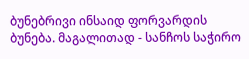ბუნებრივი ინსაიდ ფორვარდის ბუნება. მაგალითად - სანჩოს საჭირო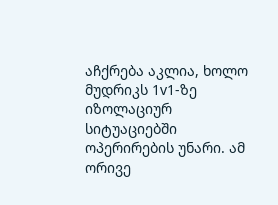აჩქრება აკლია, ხოლო მუდრიკს 1v1-ზე იზოლაციურ სიტუაციებში ოპერირების უნარი. ამ ორივე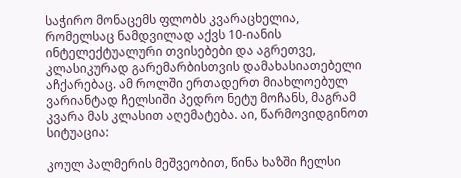საჭირო მონაცემს ფლობს კვარაცხელია, რომელსაც ნამდვილად აქვს 10-იანის ინტელექტუალური თვისებები და აგრეთვე, კლასიკურად გარემარბისთვის დამახასიათებელი აჩქარებაც. ამ როლში ერთადერთ მიახლოებულ ვარიანტად ჩელსიში პედრო ნეტუ მოჩანს, მაგრამ კვარა მას კლასით აღემატება. აი, წარმოვიდგინოთ სიტუაცია:

კოულ პალმერის მეშვეობით, წინა ხაზში ჩელსი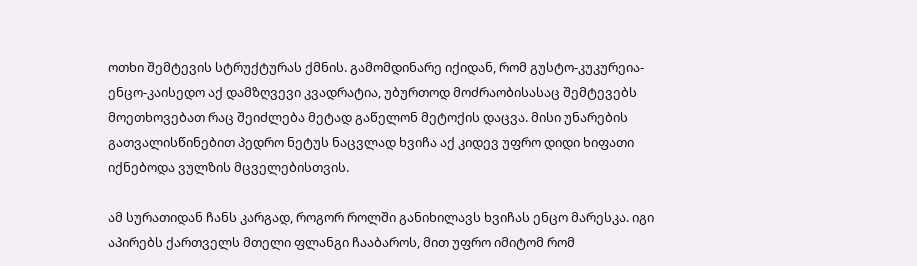ოთხი შემტევის სტრუქტურას ქმნის. გამომდინარე იქიდან, რომ გუსტო-კუკურეია-ენცო-კაისედო აქ დამზღვევი კვადრატია, უბურთოდ მოძრაობისასაც შემტევებს მოეთხოვებათ რაც შეიძლება მეტად გაწელონ მეტოქის დაცვა. მისი უნარების გათვალისწინებით პედრო ნეტუს ნაცვლად ხვიჩა აქ კიდევ უფრო დიდი ხიფათი იქნებოდა ვულზის მცველებისთვის.

ამ სურათიდან ჩანს კარგად, როგორ როლში განიხილავს ხვიჩას ენცო მარესკა. იგი აპირებს ქართველს მთელი ფლანგი ჩააბაროს, მით უფრო იმიტომ რომ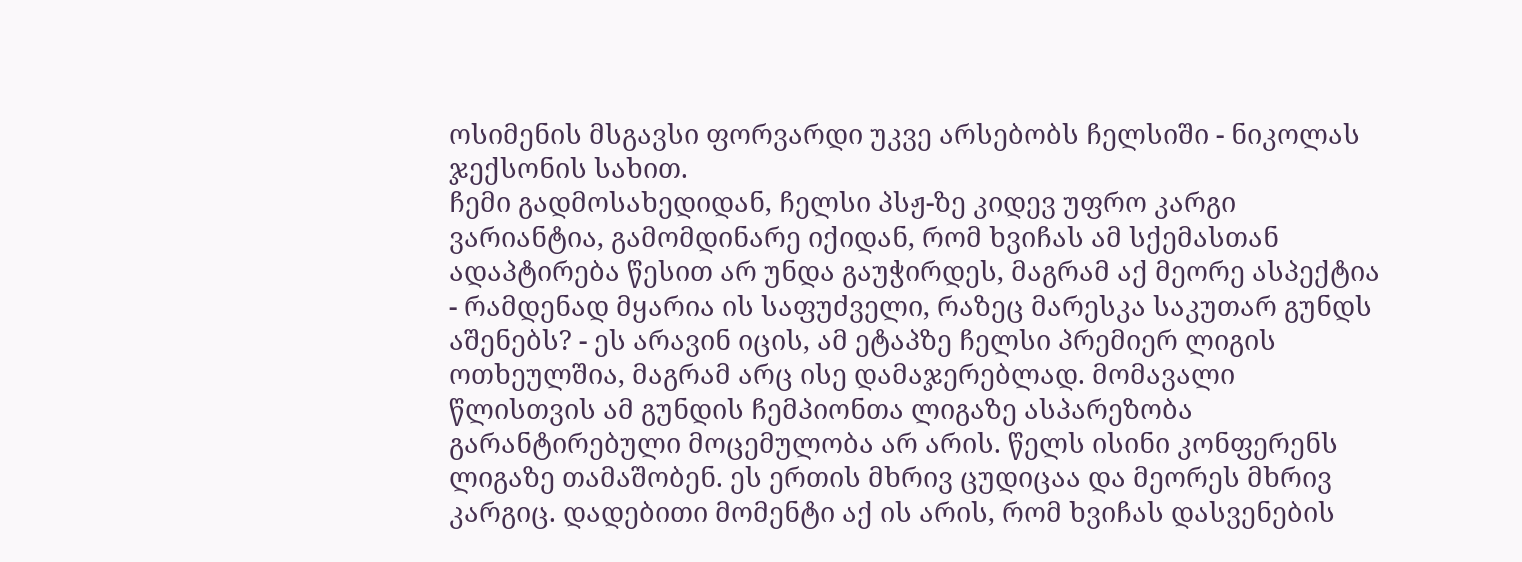ოსიმენის მსგავსი ფორვარდი უკვე არსებობს ჩელსიში - ნიკოლას ჯექსონის სახით.
ჩემი გადმოსახედიდან, ჩელსი პსჟ-ზე კიდევ უფრო კარგი ვარიანტია, გამომდინარე იქიდან, რომ ხვიჩას ამ სქემასთან ადაპტირება წესით არ უნდა გაუჭირდეს, მაგრამ აქ მეორე ასპექტია - რამდენად მყარია ის საფუძველი, რაზეც მარესკა საკუთარ გუნდს აშენებს? - ეს არავინ იცის, ამ ეტაპზე ჩელსი პრემიერ ლიგის ოთხეულშია, მაგრამ არც ისე დამაჯერებლად. მომავალი წლისთვის ამ გუნდის ჩემპიონთა ლიგაზე ასპარეზობა გარანტირებული მოცემულობა არ არის. წელს ისინი კონფერენს ლიგაზე თამაშობენ. ეს ერთის მხრივ ცუდიცაა და მეორეს მხრივ კარგიც. დადებითი მომენტი აქ ის არის, რომ ხვიჩას დასვენების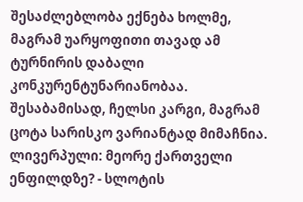შესაძლებლობა ექნება ხოლმე, მაგრამ უარყოფითი თავად ამ ტურნირის დაბალი კონკურენტუნარიანობაა. შესაბამისად, ჩელსი კარგი, მაგრამ ცოტა სარისკო ვარიანტად მიმაჩნია.
ლივერპული: მეორე ქართველი ენფილდზე? - სლოტის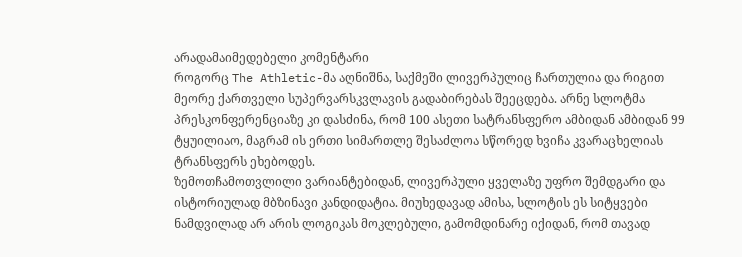არადამაიმედებელი კომენტარი
როგორც The Athletic-მა აღნიშნა, საქმეში ლივერპულიც ჩართულია და რიგით მეორე ქართველი სუპერვარსკვლავის გადაბირებას შეეცდება. არნე სლოტმა პრესკონფერენციაზე კი დასძინა, რომ 100 ასეთი სატრანსფერო ამბიდან ამბიდან 99 ტყუილიაო, მაგრამ ის ერთი სიმართლე შესაძლოა სწორედ ხვიჩა კვარაცხელიას ტრანსფერს ეხებოდეს.
ზემოთჩამოთვლილი ვარიანტებიდან, ლივერპული ყველაზე უფრო შემდგარი და ისტორიულად მბზინავი კანდიდატია. მიუხედავად ამისა, სლოტის ეს სიტყვები ნამდვილად არ არის ლოგიკას მოკლებული, გამომდინარე იქიდან, რომ თავად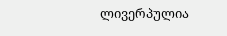ლივერპულია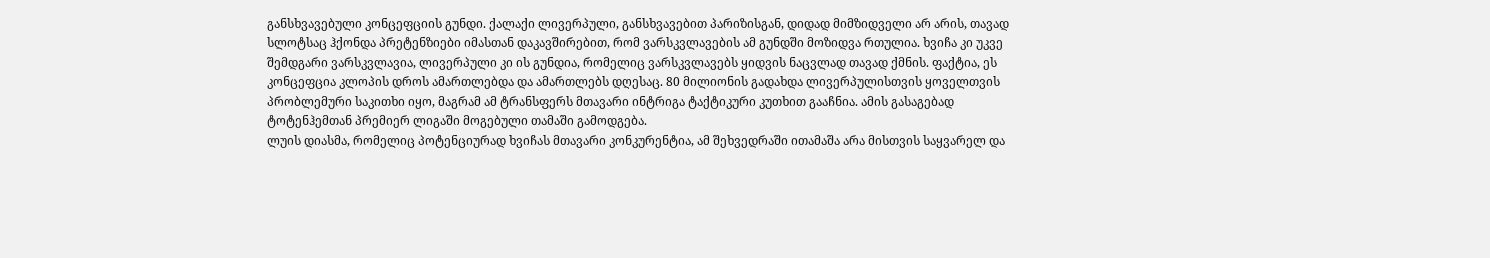განსხვავებული კონცეფციის გუნდი. ქალაქი ლივერპული, განსხვავებით პარიზისგან, დიდად მიმზიდველი არ არის, თავად სლოტსაც ჰქონდა პრეტენზიები იმასთან დაკავშირებით, რომ ვარსკვლავების ამ გუნდში მოზიდვა რთულია. ხვიჩა კი უკვე შემდგარი ვარსკვლავია, ლივერპული კი ის გუნდია, რომელიც ვარსკვლავებს ყიდვის ნაცვლად თავად ქმნის. ფაქტია, ეს კონცეფცია კლოპის დროს ამართლებდა და ამართლებს დღესაც. 80 მილიონის გადახდა ლივერპულისთვის ყოველთვის პრობლემური საკითხი იყო, მაგრამ ამ ტრანსფერს მთავარი ინტრიგა ტაქტიკური კუთხით გააჩნია. ამის გასაგებად ტოტენჰემთან პრემიერ ლიგაში მოგებული თამაში გამოდგება.
ლუის დიასმა, რომელიც პოტენციურად ხვიჩას მთავარი კონკურენტია, ამ შეხვედრაში ითამაშა არა მისთვის საყვარელ და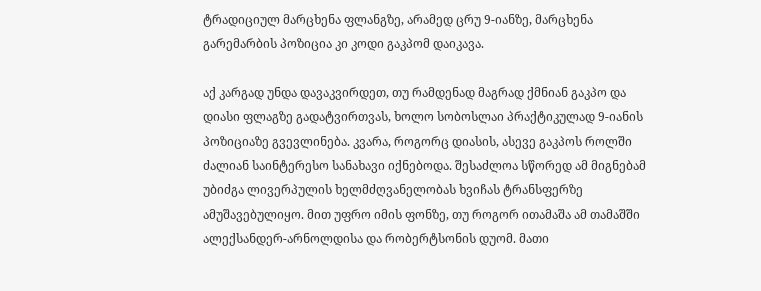ტრადიციულ მარცხენა ფლანგზე, არამედ ცრუ 9-იანზე, მარცხენა გარემარბის პოზიცია კი კოდი გაკპომ დაიკავა.

აქ კარგად უნდა დავაკვირდეთ, თუ რამდენად მაგრად ქმნიან გაკპო და დიასი ფლაგზე გადატვირთვას, ხოლო სობოსლაი პრაქტიკულად 9-იანის პოზიციაზე გვევლინება. კვარა, როგორც დიასის, ასევე გაკპოს როლში ძალიან საინტერესო სანახავი იქნებოდა. შესაძლოა სწორედ ამ მიგნებამ უბიძგა ლივერპულის ხელმძღვანელობას ხვიჩას ტრანსფერზე ამუშავებულიყო. მით უფრო იმის ფონზე, თუ როგორ ითამაშა ამ თამაშში ალექსანდერ-არნოლდისა და რობერტსონის დუომ. მათი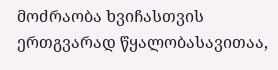მოძრაობა ხვიჩასთვის ერთგვარად წყალობასავითაა,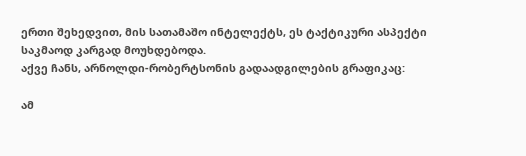ერთი შეხედვით, მის სათამაშო ინტელექტს, ეს ტაქტიკური ასპექტი საკმაოდ კარგად მოუხდებოდა.
აქვე ჩანს, არნოლდი-რობერტსონის გადაადგილების გრაფიკაც:

ამ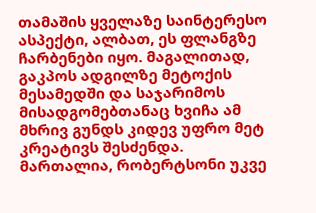თამაშის ყველაზე საინტერესო ასპექტი, ალბათ, ეს ფლანგზე ჩარბენები იყო. მაგალითად, გაკპოს ადგილზე მეტოქის მესამედში და საჯარიმოს მისადგომებთანაც ხვიჩა ამ მხრივ გუნდს კიდევ უფრო მეტ კრეატივს შესძენდა. მართალია, რობერტსონი უკვე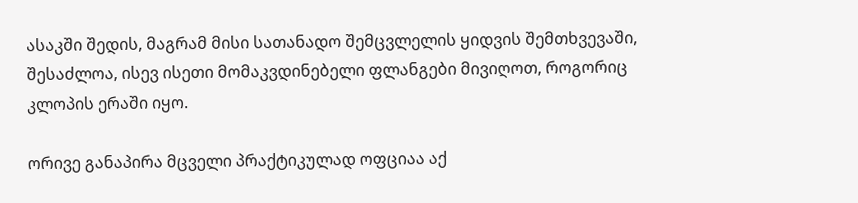ასაკში შედის, მაგრამ მისი სათანადო შემცვლელის ყიდვის შემთხვევაში, შესაძლოა, ისევ ისეთი მომაკვდინებელი ფლანგები მივიღოთ, როგორიც კლოპის ერაში იყო.

ორივე განაპირა მცველი პრაქტიკულად ოფციაა აქ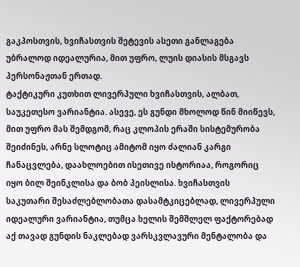გაკპოსთვის, ხვიჩასთვის შეტევის ასეთი განლაგება უბრალოდ იდეალურია, მით უფრო, ლუის დიასის მსგავს პერსონაჟთან ერთად.
ტაქტიკური კუთხით ლივერპული ხვიჩასთვის, ალბათ, საუკეთესო ვარიანტია. ასევე, ეს გუნდი მხოლოდ წინ მიიწევს, მით უფრო მას შემდგომ, რაც კლოპის ერაში სისტემურობა შეიძინეს, არნე სლოტიც ამიტომ იყო ძალიან კარგი ჩანაცვლება, დაახლოებით ისეთივე ისტორიაა, როგორიც იყო ბილ შეინკლისა და ბობ პეისლისა. ხვიჩასთვის საკუთარი შესაძლებლობათა დასამტკიცებლად, ლივერპული იდეალური ვარიანტია, თუმცა ხელის შემშლელ ფაქტორებად აქ თავად გუნდის ნაკლებად ვარსკვლავური მენტალობა და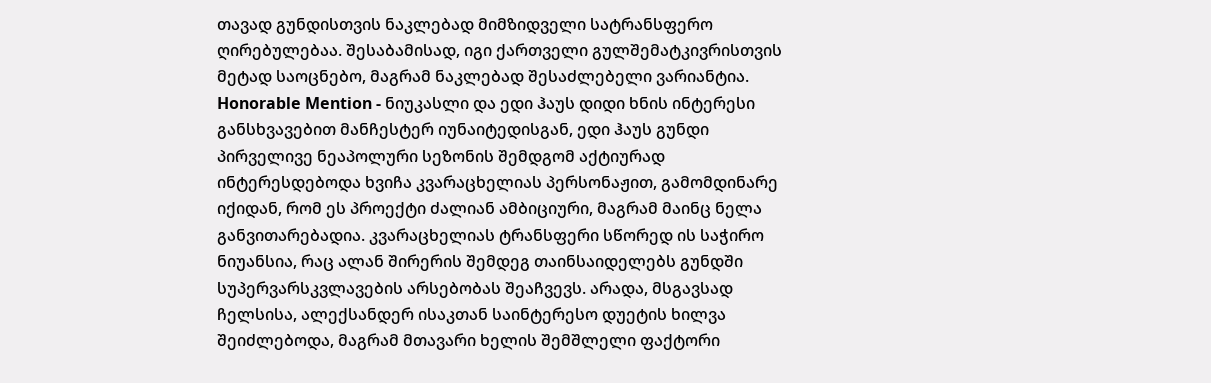თავად გუნდისთვის ნაკლებად მიმზიდველი სატრანსფერო ღირებულებაა. შესაბამისად, იგი ქართველი გულშემატკივრისთვის მეტად საოცნებო, მაგრამ ნაკლებად შესაძლებელი ვარიანტია.
Honorable Mention - ნიუკასლი და ედი ჰაუს დიდი ხნის ინტერესი
განსხვავებით მანჩესტერ იუნაიტედისგან, ედი ჰაუს გუნდი პირველივე ნეაპოლური სეზონის შემდგომ აქტიურად ინტერესდებოდა ხვიჩა კვარაცხელიას პერსონაჟით, გამომდინარე იქიდან, რომ ეს პროექტი ძალიან ამბიციური, მაგრამ მაინც ნელა განვითარებადია. კვარაცხელიას ტრანსფერი სწორედ ის საჭირო ნიუანსია, რაც ალან შირერის შემდეგ თაინსაიდელებს გუნდში სუპერვარსკვლავების არსებობას შეაჩვევს. არადა, მსგავსად ჩელსისა, ალექსანდერ ისაკთან საინტერესო დუეტის ხილვა შეიძლებოდა, მაგრამ მთავარი ხელის შემშლელი ფაქტორი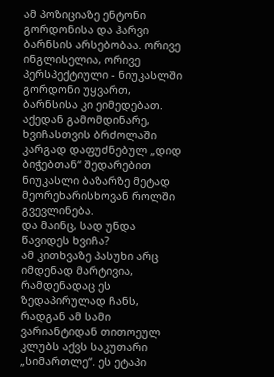ამ პოზიციაზე ენტონი გორდონისა და ჰარვი ბარნსის არსებობაა. ორივე ინგლისელია, ორივე პერსპექტიული - ნიუკასლში გორდონი უყვართ, ბარნსისა კი ეიმედებათ. აქედან გამომდინარე, ხვიჩასთვის ბრძოლაში კარგად დაფუძნებულ „დიდ ბიჭებთან“ შედარებით ნიუკასლი ბაზარზე მეტად მეორეხარისხოვან როლში გვევლინება.
და მაინც, სად უნდა წავიდეს ხვიჩა?
ამ კითხვაზე პასუხი არც იმდენად მარტივია, რამდენადაც ეს ზედაპირულად ჩანს, რადგან ამ სამი ვარიანტიდან თითოეულ კლუბს აქვს საკუთარი „სიმართლე“. ეს ეტაპი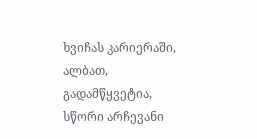ხვიჩას კარიერაში, ალბათ, გადამწყვეტია, სწორი არჩევანი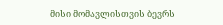მისი მომავლისთვის ბევრს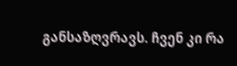განსაზღვრავს. ჩვენ კი რა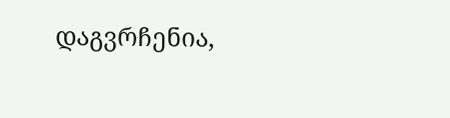დაგვრჩენია,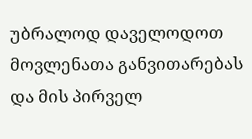უბრალოდ დაველოდოთ მოვლენათა განვითარებას და მის პირველ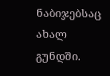ნაბიჯებსაც ახალ გუნდში.